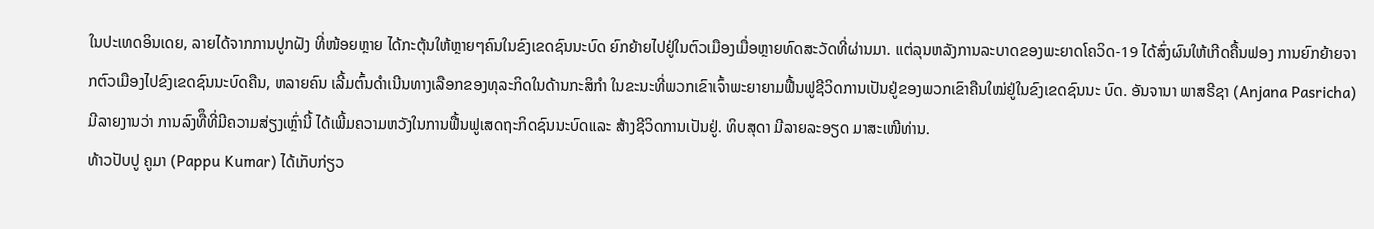ໃນປະເທດອິນເດຍ, ລາຍໄດ້ຈາກການປູກຝັງ ທີ່ໜ້ອຍຫຼາຍ ໄດ້ກະຕຸ້ນໃຫ້ຫຼາຍໆຄົນໃນຂົງເຂດຊົນນະບົດ ຍົກຍ້າຍໄປຢູ່ໃນຕົວເມືອງເມື່ອຫຼາຍທົດສະວັດທີ່ຜ່ານມາ. ແຕ່ລຸນຫລັງການລະບາດຂອງພະຍາດໂຄວິດ-19 ໄດ້ສົ່ງຜົນໃຫ້ເກີດຄື້ນຟອງ ການຍົກຍ້າຍຈາກຕົວເມືອງໄປຂົງເຂດຊົນນະບົດຄືນ, ຫລາຍຄົນ ເລີ້ມຕົ້ນດຳເນີນທາງເລືອກຂອງທຸລະກິດໃນດ້ານກະສິກໍາ ໃນຂະນະທີ່ພວກເຂົາເຈົ້າພະຍາຍາມຟື້ນຟູຊີວິດການເປັນຢູ່ຂອງພວກເຂົາຄືນໃໝ່ຢູ່ໃນຂົງເຂດຊົນນະ ບົດ. ອັນຈານາ ພາສຣີຊາ (Anjana Pasricha) ມີລາຍງານວ່າ ການລົງທືຶທີ່ມີຄວາມສ່ຽງເຫຼົ່ານີ້ ໄດ້ເພີ້ມຄວາມຫວັງໃນການຟື້ນຟູເສດຖະກິດຊົນນະບົດແລະ ສ້າງຊີວິດການເປັນຢູ່. ທິບສຸດາ ມີລາຍລະອຽດ ມາສະເໜີທ່ານ.
ທ້າວປັບປູ ຄູມາ (Pappu Kumar) ໄດ້ເກັບກ່ຽວ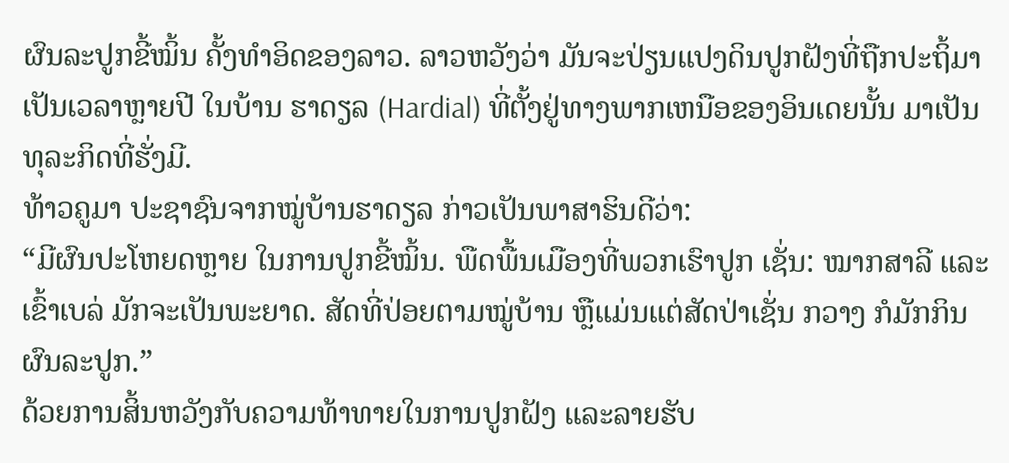ຜົນລະປູກຂີ້ໝິ້ນ ຄັ້ງທຳອິດຂອງລາວ. ລາວຫວັງວ່າ ມັນຈະປ່ຽນແປງດິນປູກຝັງທີ່ຖືກປະຖິ້ມາເປັນເວລາຫຼາຍປີ ໃນບ້ານ ຮາດຽລ (Hardial) ທີ່ຕັ້ງຢູ່ທາງພາກເຫນືອຂອງອິນເດຍນັ້ນ ມາເປັນທຸລະກິດທີ່ຮັ່ງມີ.
ທ້າວຄູມາ ປະຊາຊົນຈາກໝູ່ບ້ານຮາດຽລ ກ່າວເປັນພາສາຮິນດີວ່າ:
“ມີຜົນປະໂຫຍດຫຼາຍ ໃນການປູກຂີ້ໝິ້ນ. ພືດພື້ນເມືອງທີ່ພວກເຮົາປູກ ເຊັ່ນ: ໝາກສາລີ ແລະເຂົ້າເບລ່ ມັກຈະເປັນພະຍາດ. ສັດທີ່ປ່ອຍຕາມໝູ່ບ້ານ ຫຼືແມ່ນແຕ່ສັດປ່າເຊັ່ນ ກວາງ ກໍມັກກິນຜົນລະປູກ.”
ດ້ວຍການສິ້ນຫວັງກັບຄວາມທ້າທາຍໃນການປູກຝັງ ແລະລາຍຮັບ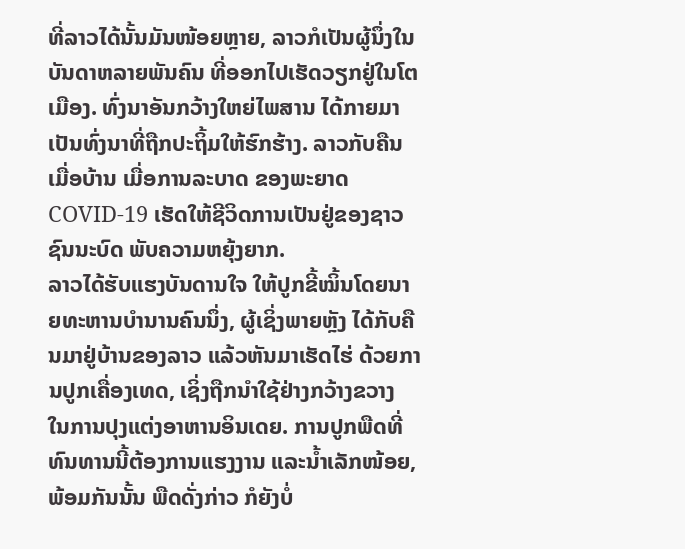ທີ່ລາວໄດ້ນັ້ນມັນໜ້ອຍຫຼາຍ, ລາວກໍເປັນຜູ້ນຶ່ງໃນບັນດາຫລາຍພັນຄົນ ທີ່ອອກໄປເຮັດວຽກຢູ່ໃນໂຕເມືອງ. ທົ່ງນາອັນກວ້າງໃຫຍ່ໄພສານ ໄດ້ກາຍມາເປັນທົ່ງນາທີ່ຖືກປະຖິ້ມໃຫ້ຮົກຮ້າງ. ລາວກັບຄືນເມື່ອບ້ານ ເມື່ອການລະບາດ ຂອງພະຍາດ COVID-19 ເຮັດໃຫ້ຊີວິດການເປັນຢູ່ຂອງຊາວຊົນນະບົດ ພັບຄວາມຫຍຸ້ງຍາກ.
ລາວໄດ້ຮັບແຮງບັນດານໃຈ ໃຫ້ປູກຂີ້ໝິ້ນໂດຍນາຍທະຫານບຳນານຄົນນຶ່ງ, ຜູ້ເຊິ່ງພາຍຫຼັງ ໄດ້ກັບຄືນມາຢູ່ບ້ານຂອງລາວ ແລ້ວຫັນມາເຮັດໄຮ່ ດ້ວຍການປູກເຄື່ອງເທດ, ເຊິ່ງຖືກນຳໃຊ້ຢ່າງກວ້າງຂວາງ ໃນການປຸງແຕ່ງອາຫານອິນເດຍ. ການປູກພືດທີ່ທົນທານນີ້ຕ້ອງການແຮງງານ ແລະນໍ້າເລັກໜ້ອຍ, ພ້ອມກັນນັ້ນ ພືດດັ່ງກ່າວ ກໍຍັງບໍ່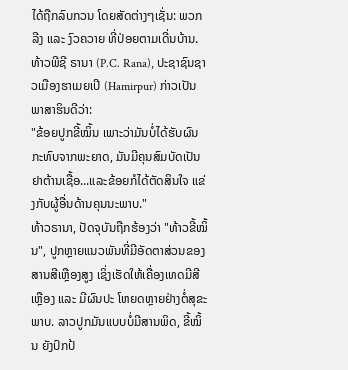ໄດ້ຖືກລົບກວນ ໂດຍສັດຕ່າງໆເຊັ່ນ: ພວກລີງ ແລະ ງົວຄວາຍ ທີ່ປ່ອຍຕາມເດີ່ນບ້ານ.
ທ້າວພີຊີ ຣານາ (P.C. Rana), ປະຊາຊົນຊາວເມືອງຮາເມຍເປີ (Hamirpur) ກ່າວເປັນພາສາຮິນດີວ່າ:
"ຂ້ອຍປູກຂີ້ໝິ້ນ ເພາະວ່າມັນບໍ່ໄດ້ຮັບຜົນກະທົບຈາກພະຍາດ, ມັນມີຄຸນສົມບັດເປັນຢາຕ້ານເຊື້ອ...ແລະຂ້ອຍກໍໄດ້ຕັດສິນໃຈ ແຂ່ງກັບຜູ້ອື່ນດ້ານຄຸນນະພາບ."
ທ້າວຣານາ, ປັດຈຸບັນຖືກຮ້ອງວ່າ "ທ້າວຂີ້ໝິ້ນ", ປູກຫຼາຍແນວພັນທີ່ມີອັດຕາສ່ວນຂອງສານສີເຫຼືອງສູງ ເຊິ່ງເຮັດໃຫ້ເຄື່ອງເທດມີສີເຫຼືອງ ແລະ ມີຜົນປະ ໂຫຍດຫຼາຍຢ່າງຕໍ່ສຸຂະພາບ. ລາວປູກມັນແບບບໍ່ມີສານພິດ, ຂີ້ໝິ້ນ ຍັງປົກປ້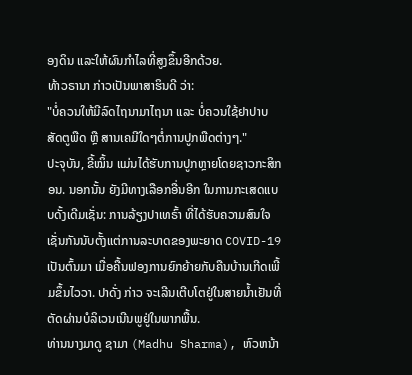ອງດິນ ແລະໃຫ້ຜົນກໍາໄລທີ່ສູງຂຶ້ນອີກດ້ວຍ.
ທ້າວຣານາ ກ່າວເປັນພາສາຮິນດີ ວ່າ:
"ບໍ່ຄວນໃຫ້ມີລົດໄຖນາມາໄຖນາ ແລະ ບໍ່ຄວນໃຊ້ຢາປາບສັດຕູພືດ ຫຼື ສານເຄມີໃດໆຕໍ່ການປູກພືດຕ່າງໆ."
ປະຈຸບັນ, ຂີ້ໝິ້ນ ແມ່ນໄດ້ຮັບການປູກຫຼາຍໂດຍຊາວກະສິກອນ. ນອກນັ້ນ ຍັງມີທາງເລືອກອື່ນອີກ ໃນການກະເສດແບບດັ້ງເດີມເຊັ່ນ: ການລ້ຽງປາເທຣົ້າ ທີ່ໄດ້ຮັບຄວາມສົນໃຈເຊັ່ນກັນນັບຕັ້ງແຕ່ການລະບາດຂອງພະຍາດ COVID-19 ເປັນຕົ້ນມາ ເມື່ອຄື້ນຟອງການຍົກຍ້າຍກັບຄືນບ້ານເກີດເພີ້ມຂຶ້ນໄວວາ. ປາດັ່ງ ກ່າວ ຈະເລີນເຕີບໂຕຢູ່ໃນສາຍນ້ຳເຢັນທີ່ຕັດຜ່ານບໍລິເວນເນີນພູຢູ່ໃນພາກພື້ນ.
ທ່ານນາງມາດູ ຊາມາ (Madhu Sharma), ຫົວຫນ້າ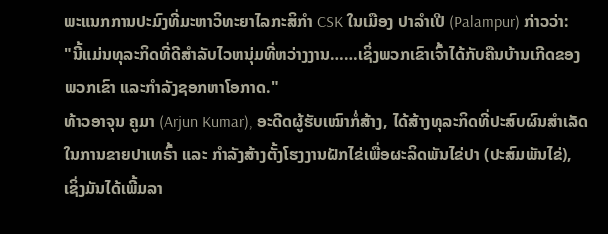ພະແນກການປະມົງທີ່ມະຫາວິທະຍາໄລກະສິກໍາ CSK ໃນເມືອງ ປາລໍາເປີ (Palampur) ກ່າວວ່າ:
"ນີ້ແມ່ນທຸລະກິດທີ່ດີສໍາລັບໄວຫນຸ່ມທີ່ຫວ່າງງານ……ເຊິ່ງພວກເຂົາເຈົ້າໄດ້ກັບຄືນບ້ານເກີດຂອງພວກເຂົາ ແລະກໍາລັງຊອກຫາໂອກາດ."
ທ້າວອາຈຸນ ຄູມາ (Arjun Kumar), ອະດີດຜູ້ຮັບເໝົາກໍ່ສ້າງ, ໄດ້ສ້າງທຸລະກິດທີ່ປະສົບຜົນສຳເລັດໃນການຂາຍປາເທຣົ້າ ແລະ ກໍາລັງສ້າງຕັ້ງໂຮງງານຝັກໄຂ່ເພື່ອຜະລິດພັນໄຂ່ປາ (ປະສົມພັນໄຂ່), ເຊິ່ງມັນໄດ້ເພີ້ມລາ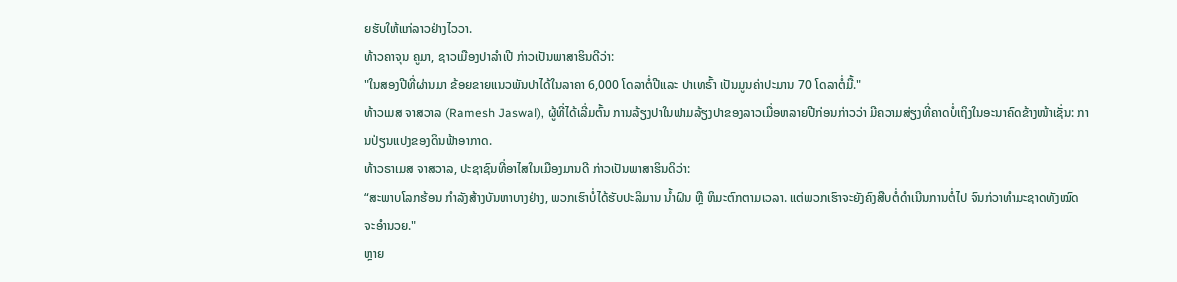ຍຮັບໃຫ້ແກ່ລາວຢ່າງໄວວາ.
ທ້າວຄາຈຸນ ຄູມາ, ຊາວເມືອງປາລໍາເປີ ກ່າວເປັນພາສາຮິນດີວ່າ:
"ໃນສອງປີທີ່ຜ່ານມາ ຂ້ອຍຂາຍແນວພັນປາໄດ້ໃນລາຄາ 6,000 ໂດລາຕໍ່ປີແລະ ປາເທຣົ້າ ເປັນມູນຄ່າປະມານ 70 ໂດລາຕໍ່ມື້."
ທ້າວເມສ ຈາສວາລ (Ramesh Jaswal), ຜູ້ທີ່ໄດ້ເລີ່ມຕົ້ນ ການລ້ຽງປາໃນຟາມລ້ຽງປາຂອງລາວເມື່ອຫລາຍປີກ່ອນກ່າວວ່າ ມີຄວາມສ່ຽງທີ່ຄາດບໍ່ເຖິງໃນອະນາຄົດຂ້າງໜ້າເຊັ່ນ: ການປ່ຽນແປງຂອງດິນຟ້າອາກາດ.
ທ້າວຣາເມສ ຈາສວາລ, ປະຊາຊົນທີ່ອາໄສໃນເມືອງມານດີ ກ່າວເປັນພາສາຮິນດິວ່າ:
“ສະພາບໂລກຮ້ອນ ກໍາລັງສ້າງບັນຫາບາງຢ່າງ, ພວກເຮົາບໍ່ໄດ້ຮັບປະລິມານ ນໍ້າຝົນ ຫຼື ຫິມະຕົກຕາມເວລາ. ແຕ່ພວກເຮົາຈະຍັງຄົງສືບຕໍ່ດໍາເນີນການຕໍ່ໄປ ຈົນກ່ວາທໍາມະຊາດທັງໝົດຈະອໍານວຍ."
ຫຼາຍ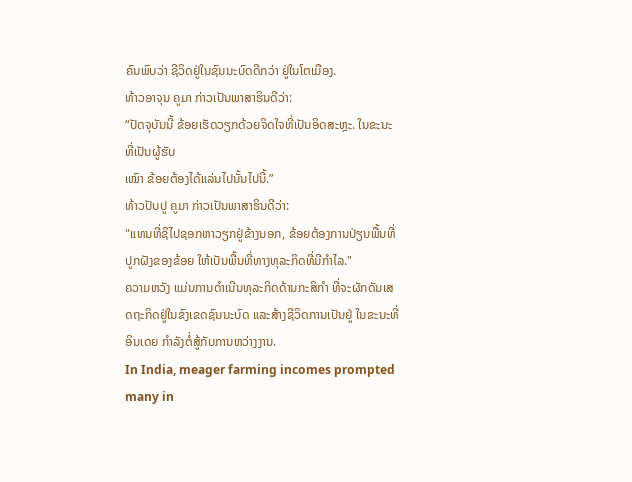ຄົນພົບວ່າ ຊີວິດຢູ່ໃນຊົນນະບົດດີກວ່າ ຢູ່ໃນໂຕເມືອງ.
ທ້າວອາຈຸນ ຄູມາ ກ່າວເປັນພາສາຮິນດີວ່າ:
“ປັດຈຸບັນນີ້ ຂ້ອຍເຮັດວຽກດ້ວຍຈິດໃຈທີ່ເປັນອິດສະຫຼະ. ໃນຂະນະທີ່ເປັນຜູ້ຮັບ
ເໝົາ ຂ້ອຍຕ້ອງໄດ້ແລ່ນໄປນັ້ນໄປນີ້.”
ທ້າວປັບປູ ຄູມາ ກ່າວເປັນພາສາຮິນດີວ່າ:
"ແທນທີ່ຊິໄປຊອກຫາວຽກຢູ່ຂ້າງນອກ, ຂ້ອຍຕ້ອງການປ່ຽນພື້ນທີ່ປູກຝັງຂອງຂ້ອຍ ໃຫ້ເປັນພື້ນທີ່ທາງທຸລະກິດທີ່ມີກໍາໄລ."
ຄວາມຫວັງ ແມ່ນການດໍາເນີນທຸລະກິດດ້ານກະສິກຳ ທີ່ຈະຜັກດັນເສດຖະກິດຢູ່ໃນຂົງເຂດຊົນນະບົດ ແລະສ້າງຊີວິດການເປັນຢູ່ ໃນຂະນະທີ່ ອິນເດຍ ກໍາລັງຕໍ່ສູ້ກັບການຫວ່າງງານ.
In India, meager farming incomes prompted many in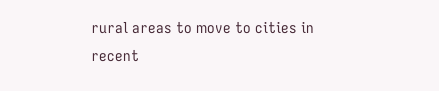rural areas to move to cities in recent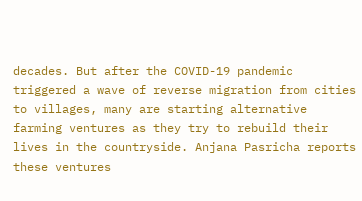decades. But after the COVID-19 pandemic triggered a wave of reverse migration from cities to villages, many are starting alternative farming ventures as they try to rebuild their lives in the countryside. Anjana Pasricha reports these ventures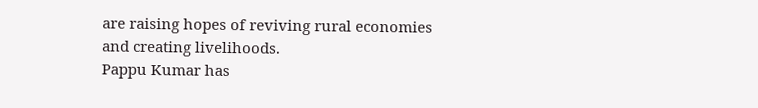are raising hopes of reviving rural economies and creating livelihoods.
Pappu Kumar has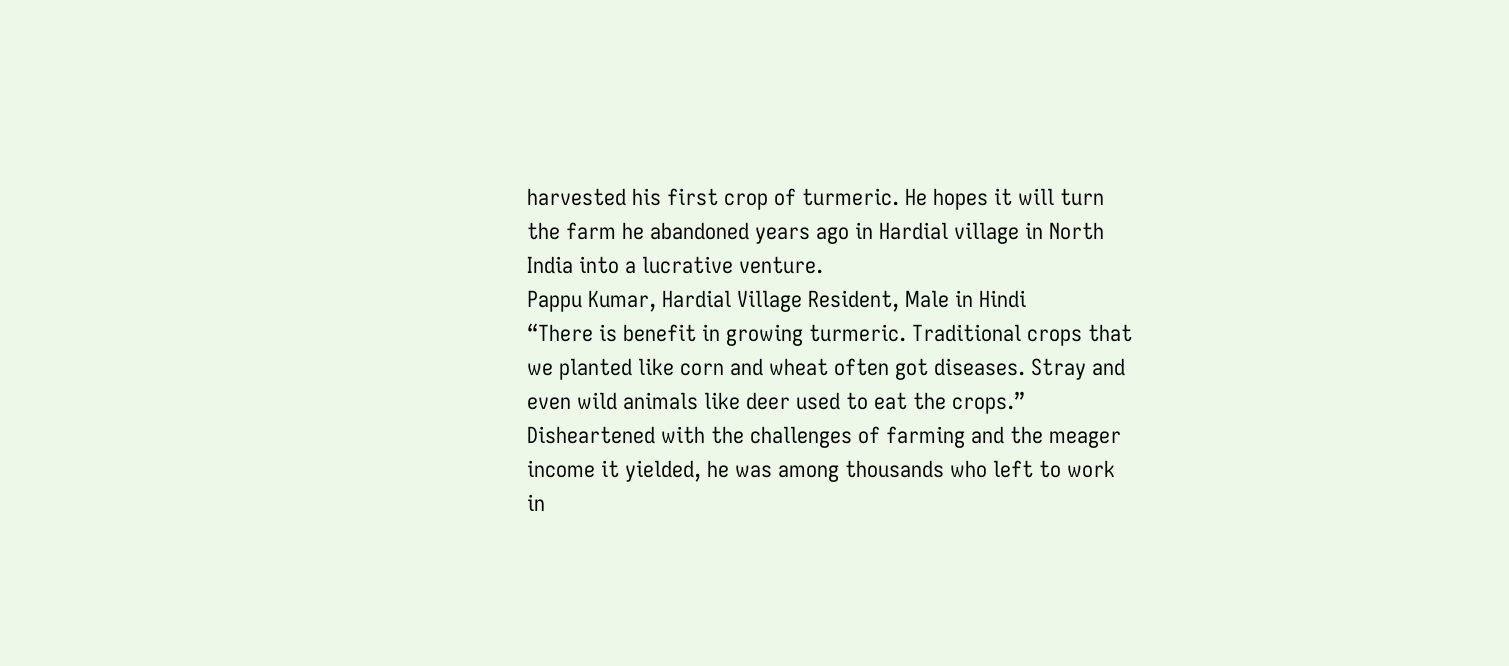harvested his first crop of turmeric. He hopes it will turn the farm he abandoned years ago in Hardial village in North India into a lucrative venture.
Pappu Kumar, Hardial Village Resident, Male in Hindi
“There is benefit in growing turmeric. Traditional crops that we planted like corn and wheat often got diseases. Stray and even wild animals like deer used to eat the crops.”
Disheartened with the challenges of farming and the meager income it yielded, he was among thousands who left to work in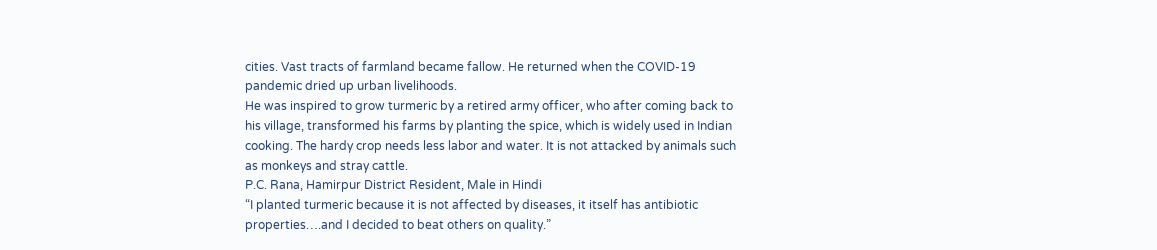cities. Vast tracts of farmland became fallow. He returned when the COVID-19 pandemic dried up urban livelihoods.
He was inspired to grow turmeric by a retired army officer, who after coming back to his village, transformed his farms by planting the spice, which is widely used in Indian cooking. The hardy crop needs less labor and water. It is not attacked by animals such as monkeys and stray cattle.
P.C. Rana, Hamirpur District Resident, Male in Hindi
“I planted turmeric because it is not affected by diseases, it itself has antibiotic properties….and I decided to beat others on quality.”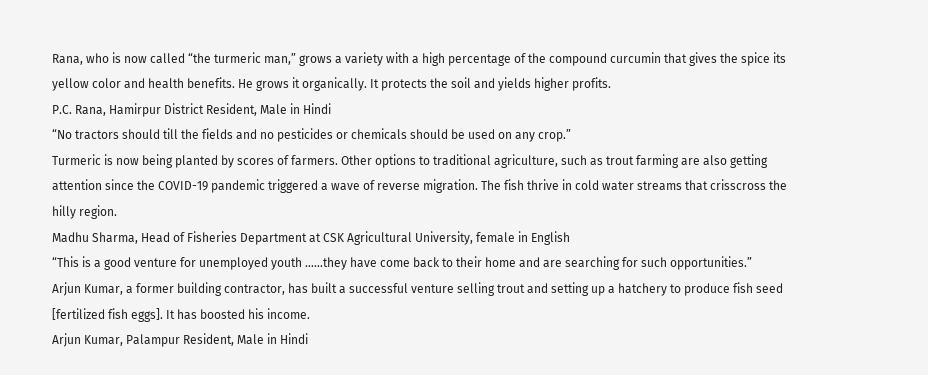Rana, who is now called “the turmeric man,” grows a variety with a high percentage of the compound curcumin that gives the spice its yellow color and health benefits. He grows it organically. It protects the soil and yields higher profits.
P.C. Rana, Hamirpur District Resident, Male in Hindi
“No tractors should till the fields and no pesticides or chemicals should be used on any crop.”
Turmeric is now being planted by scores of farmers. Other options to traditional agriculture, such as trout farming are also getting attention since the COVID-19 pandemic triggered a wave of reverse migration. The fish thrive in cold water streams that crisscross the hilly region.
Madhu Sharma, Head of Fisheries Department at CSK Agricultural University, female in English
“This is a good venture for unemployed youth ……they have come back to their home and are searching for such opportunities.”
Arjun Kumar, a former building contractor, has built a successful venture selling trout and setting up a hatchery to produce fish seed [fertilized fish eggs]. It has boosted his income.
Arjun Kumar, Palampur Resident, Male in Hindi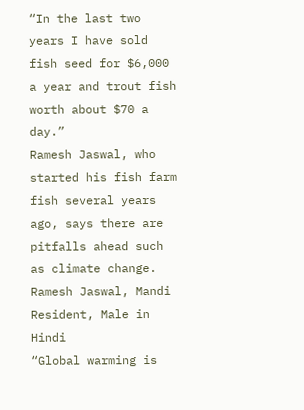“In the last two years I have sold fish seed for $6,000 a year and trout fish worth about $70 a day.”
Ramesh Jaswal, who started his fish farm fish several years ago, says there are pitfalls ahead such as climate change.
Ramesh Jaswal, Mandi Resident, Male in Hindi
“Global warming is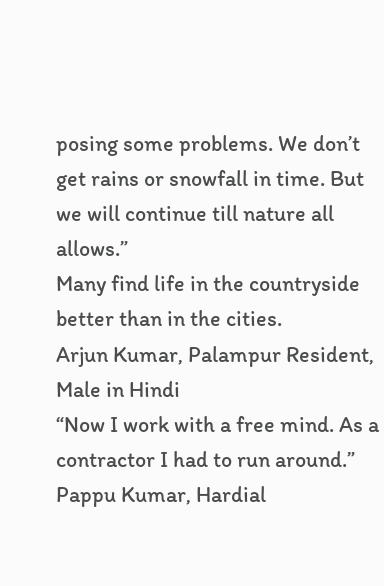posing some problems. We don’t get rains or snowfall in time. But we will continue till nature all allows.”
Many find life in the countryside better than in the cities.
Arjun Kumar, Palampur Resident, Male in Hindi
“Now I work with a free mind. As a contractor I had to run around.”
Pappu Kumar, Hardial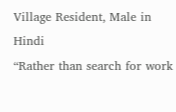Village Resident, Male in Hindi
“Rather than search for work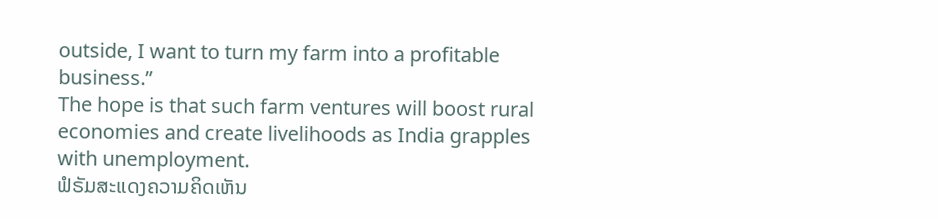outside, I want to turn my farm into a profitable business.”
The hope is that such farm ventures will boost rural economies and create livelihoods as India grapples with unemployment.
ຟໍຣັມສະແດງຄວາມຄິດເຫັນ